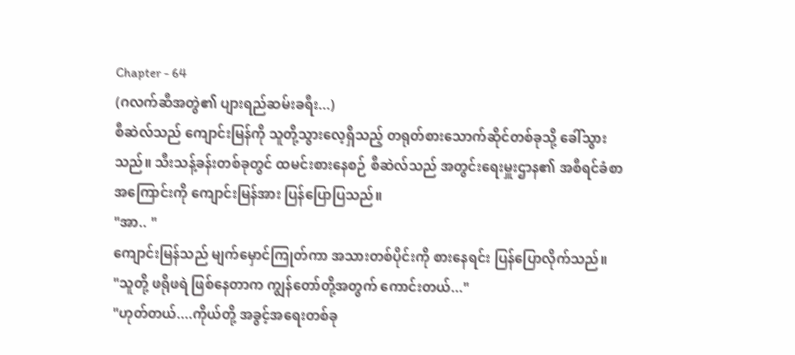Chapter - 64
(ဂလက်ဆီအတွဲ၏ ပျားရည်ဆမ်းခရီး...)
စီဆဲလ်သည် ကျောင်းမြန်ကို သူတို့သွားလေ့ရှိသည့် တရုတ်စားသောက်ဆိုင်တစ်ခုသို့ ခေါ်သွားသည်။ သီးသန့်ခန်းတစ်ခုတွင် ထမင်းစားနေစဉ် စီဆဲလ်သည် အတွင်းရေးမှူးဌာန၏ အစီရင်ခံစာအကြောင်းကို ကျောင်းမြန်အား ပြန်ပြောပြသည်။
"အာ.. "
ကျောင်းမြန်သည် မျက်မှောင်ကြုတ်ကာ အသားတစ်ပိုင်းကို စားနေရင်း ပြန်ပြောလိုက်သည်။
"သူတို့ ဖရိုဖရဲ ဖြစ်နေတာက ကျွန်တော်တို့အတွက် ကောင်းတယ်..."
"ဟုတ်တယ်....ကိုယ်တို့ အခွင့်အရေးတစ်ခု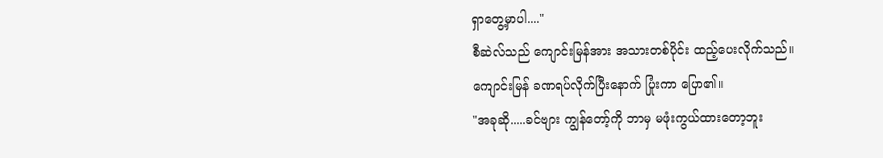ရှာတွေ့မှာပါ...."
စီဆဲလ်သည် ကျောင်းမြန်အား အသားတစ်ပိုင်း ထည့်ပေးလိုက်သည်။
ကျောင်းမြန် ခဏရပ်လိုက်ပြီးနောက် ပြုံးကာ ပြော၏။
"အခုဆို.....ခင်ဗျား ကျွန်တော့်ကို ဘာမှ မဖုံးကွယ်ထားတော့ဘူး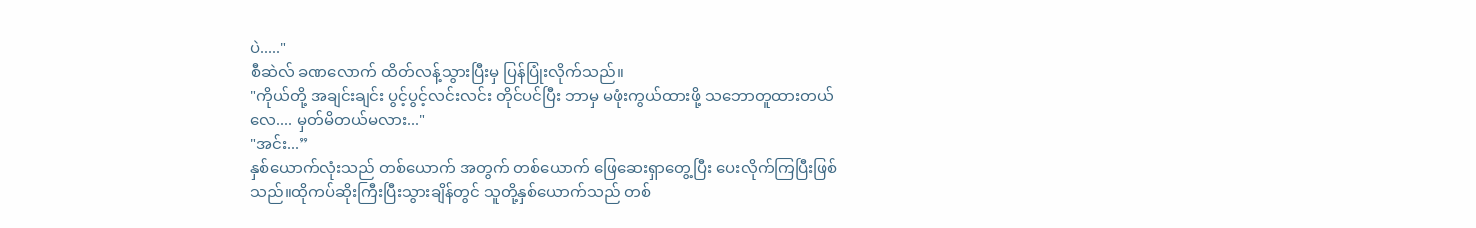ပဲ....."
စီဆဲလ် ခဏလောက် ထိတ်လန့်သွားပြီးမှ ပြန်ပြုံးလိုက်သည်။
"ကိုယ်တို့ အချင်းချင်း ပွင့်ပွင့်လင်းလင်း တိုင်ပင်ပြီး ဘာမှ မဖုံးကွယ်ထားဖို့ သဘောတူထားတယ်လေ.... မှတ်မိတယ်မလား..."
"အင်း...”
နှစ်ယောက်လုံးသည် တစ်ယောက် အတွက် တစ်ယောက် ဖြေဆေးရှာတွေ့ပြီး ပေးလိုက်ကြပြီးဖြစ်သည်။ထိုကပ်ဆိုးကြီးပြီးသွားချိန်တွင် သူတို့နှစ်ယောက်သည် တစ်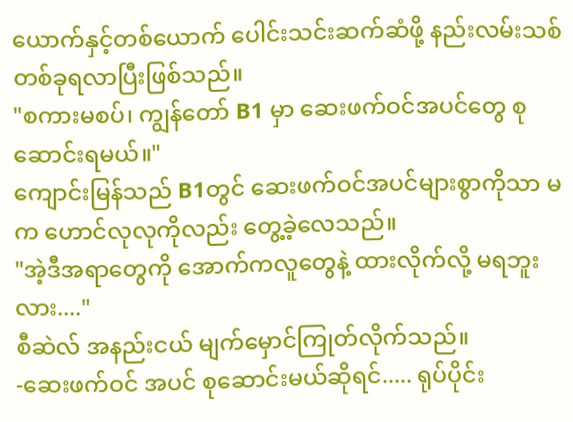ယောက်နှင့်တစ်ယောက် ပေါင်းသင်းဆက်ဆံဖို့ နည်းလမ်းသစ်တစ်ခုရလာပြီးဖြစ်သည်။
"စကားမစပ်၊ ကျွန်တော် B1 မှာ ဆေးဖက်ဝင်အပင်တွေ စုဆောင်းရမယ်။"
ကျောင်းမြန်သည် B1တွင် ဆေးဖက်ဝင်အပင်များစွာကိုသာ မက ဟောင်လုလုကိုလည်း တွေ့ခဲ့လေသည်။
"အဲ့ဒီအရာတွေကို အောက်ကလူတွေနဲ့ ထားလိုက်လို့ မရဘူးလား...."
စီဆဲလ် အနည်းငယ် မျက်မှောင်ကြုတ်လိုက်သည်။
-ဆေးဖက်ဝင် အပင် စုဆောင်းမယ်ဆိုရင်..... ရုပ်ပိုင်း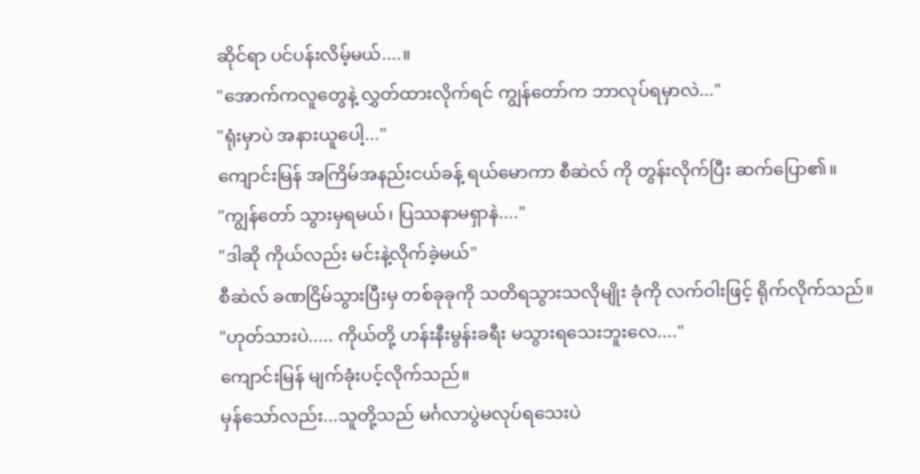ဆိုင်ရာ ပင်ပန်းလိမ့်မယ်....။
"အောက်ကလူတွေနဲ့ လွှတ်ထားလိုက်ရင် ကျွန်တော်က ဘာလုပ်ရမှာလဲ..."
"ရုံးမှာပဲ အနားယူပေါ့..."
ကျောင်းမြန် အကြိမ်အနည်းငယ်ခန့် ရယ်မောကာ စီဆဲလ် ကို တွန်းလိုက်ပြီး ဆက်ပြော၏။
"ကျွန်တော် သွားမှရမယ်၊ ပြဿနာမရှာနဲ...."
"ဒါဆို ကိုယ်လည်း မင်းနဲ့လိုက်ခဲ့မယ်"
စီဆဲလ် ခဏငြိမ်သွားပြီးမှ တစ်ခုခုကို သတိရသွားသလိုမျိုး ခုံကို လက်ဝါးဖြင့် ရိုက်လိုက်သည်။
"ဟုတ်သားပဲ..... ကိုယ်တို့ ဟန်းနီးမွန်းခရီး မသွားရသေးဘူးလေ...."
ကျောင်းမြန် မျက်ခုံးပင့်လိုက်သည်။
မှန်သော်လည်း...သူတို့သည် မင်္ဂလာပွဲမလုပ်ရသေးပဲ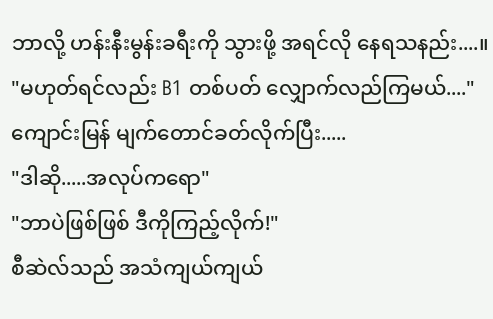ဘာလို့ ဟန်းနီးမွန်းခရီးကို သွားဖို့ အရင်လို နေရသနည်း....။
"မဟုတ်ရင်လည်း B1 တစ်ပတ် လျှောက်လည်ကြမယ်...."
ကျောင်းမြန် မျက်တောင်ခတ်လိုက်ပြီး.....
"ဒါဆို.....အလုပ်ကရော"
"ဘာပဲဖြစ်ဖြစ် ဒီကိုကြည့်လိုက်!"
စီဆဲလ်သည် အသံကျယ်ကျယ်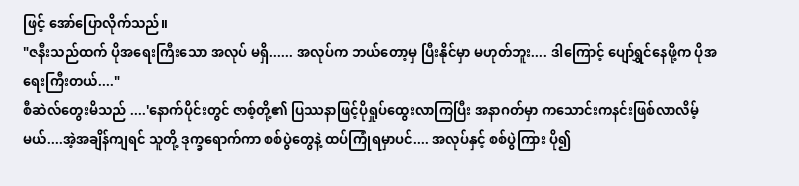ဖြင့် အော်ပြောလိုက်သည်။
"ဇနီးသည်ထက် ပိုအရေးကြီးသော အလုပ် မရှိ...... အလုပ်က ဘယ်တော့မှ ပြီးနိုင်မှာ မဟုတ်ဘူး.... ဒါကြောင့် ပျော်ရွှင်နေဖို့က ပိုအရေးကြီးတယ်...."
စီဆဲလ်တွေးမိသည် ....'နောက်ပိုင်းတွင် ဇာစ့်တို့၏ ပြဿနာဖြင့်ပိုရှုပ်ထွေးလာကြပြီး အနာဂတ်မှာ ကသောင်းကနင်းဖြစ်လာလိမ့်မယ်....အဲ့အချိန်ကျရင် သူတို့ ဒုက္ခရောက်ကာ စစ်ပွဲတွေနဲ့ ထပ်ကြုံရမှာပင်.... အလုပ်နှင့် စစ်ပွဲကြား ပို၍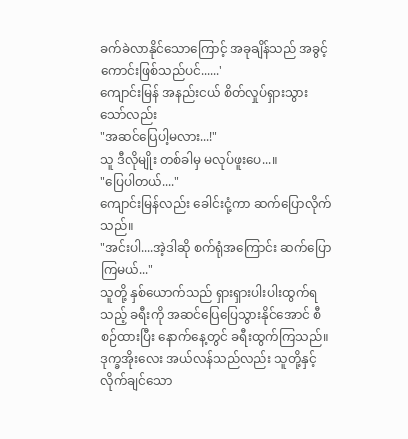ခက်ခဲလာနိုင်သောကြောင့် အခုချိန်သည် အခွင့်ကောင်းဖြစ်သည်ပင်......'
ကျောင်းမြန် အနည်းငယ် စိတ်လှုပ်ရှားသွားသော်လည်း
"အဆင်ပြေပါ့မလား...!"
သူ ဒီလိုမျိုး တစ်ခါမှ မလုပ်ဖူးပေ...။
"ပြေပါတယ်...."
ကျောင်းမြန်လည်း ခေါင်းငုံ့ကာ ဆက်ပြောလိုက်သည်။
"အင်းပါ....အဲ့ဒါဆို စက်ရုံအကြောင်း ဆက်ပြောကြမယ်..."
သူတို့ နှစ်ယောက်သည် ရှားရှားပါးပါးထွက်ရသည့် ခရီးကို အဆင်ပြေပြေသွားနိုင်အောင် စီစဉ်ထားပြီး နောက်နေ့တွင် ခရီးထွက်ကြသည်။ ဒုက္ခအိုးလေး အယ်လန်သည်လည်း သူတို့နှင့်လိုက်ချင်သော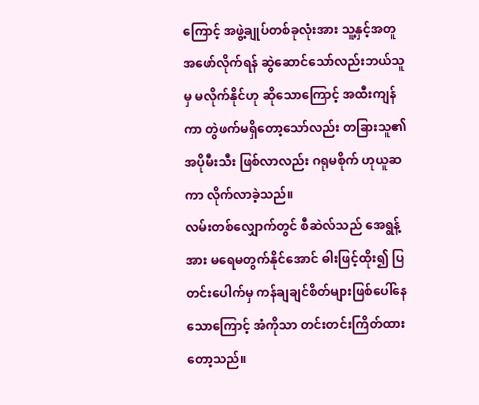ကြောင့် အဖွဲ့ချုပ်တစ်ခုလုံးအား သူ့နှင့်အတူ အဖော်လိုက်ရန် ဆွဲဆောင်သော်လည်းဘယ်သူမှ မလိုက်နိုင်ဟု ဆိုသောကြောင့် အထီးကျန်ကာ တွဲဖက်မရှိတော့သော်လည်း တခြားသူ၏ အပိုမီးသီး ဖြစ်လာလည်း ဂရုမစိုက် ဟုယူဆကာ လိုက်လာခဲ့သည်။
လမ်းတစ်လျှောက်တွင် စီဆဲလ်သည် အေရွန့်အား မရေမတွက်နိုင်အောင် ဓါးဖြင့်ထိုး၍ ပြတင်းပေါက်မှ ကန်ချချင်စိတ်များဖြစ်ပေါ်နေသောကြောင့် အံကိုသာ တင်းတင်းကြိတ်ထားတော့သည်။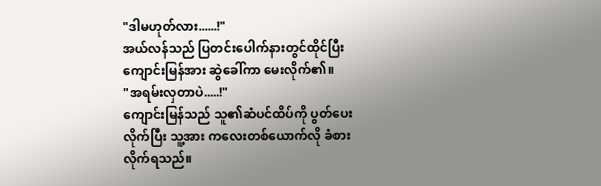"ဒါမဟုတ်လား......!"
အယ်လန်သည် ပြတင်းပေါက်နားတွင်ထိုင်ပြီး ကျောင်းမြန်အား ဆွဲခေါ်ကာ မေးလိုက်၏။
"အရမ်းလှတာပဲ.....!"
ကျောင်းမြန်သည် သူ၏ဆံပင်ထိပ်ကို ပွတ်ပေးလိုက်ပြီး သူ့အား ကလေးတစ်ယောက်လို ခံစားလိုက်ရသည်။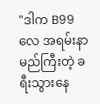"ဒါက B99 လေ အရမ်းနာမည်ကြီးတဲ့ ခရီးသွားနေ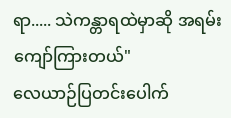ရာ..... သဲကန္တာရထဲမှာဆို အရမ်းကျော်ကြားတယ်"
လေယာဉ်ပြတင်းပေါက်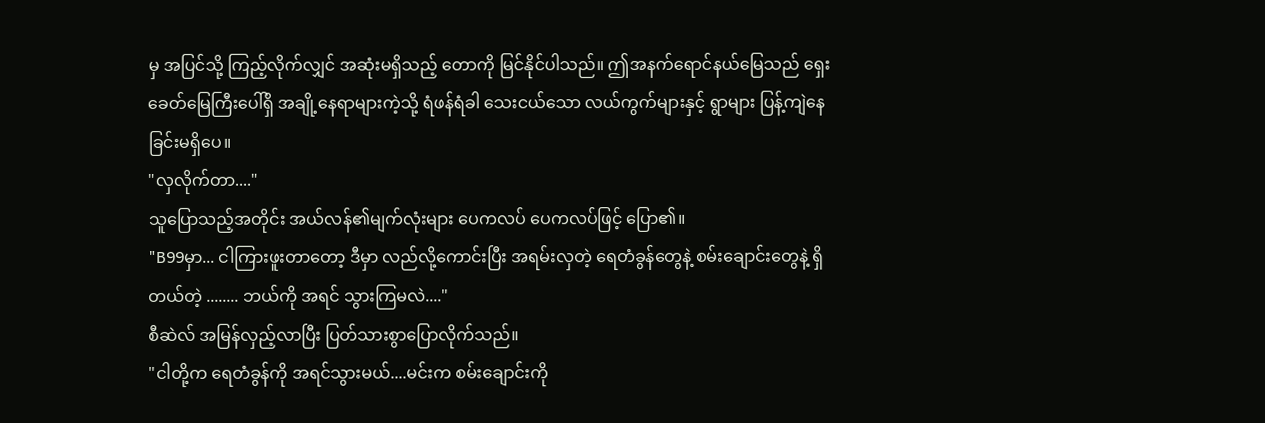မှ အပြင်သို့ ကြည့်လိုက်လျှင် အဆုံးမရှိသည့် တောကို မြင်နိုင်ပါသည်။ ဤအနက်ရောင်နယ်မြေသည် ရှေးခေတ်မြေကြီးပေါ်ရှိ အချို့နေရာများကဲ့သို့ ရံဖန်ရံခါ သေးငယ်သော လယ်ကွက်များနှင့် ရွာများ ပြန့်ကျဲနေခြင်းမရှိပေ။
"လှလိုက်တာ...."
သူပြောသည့်အတိုင်း အယ်လန်၏မျက်လုံးများ ပေကလပ် ပေကလပ်ဖြင့် ပြော၏။
"B99မှာ... ငါကြားဖူးတာတော့ ဒီမှာ လည်လို့ကောင်းပြီး အရမ်းလှတဲ့ ရေတံခွန်တွေနဲ့ စမ်းချောင်းတွေနဲ့ ရှိတယ်တဲ့ ........ ဘယ်ကို အရင် သွားကြမလဲ...."
စီဆဲလ် အမြန်လှည့်လာပြီး ပြတ်သားစွာပြောလိုက်သည်။
"ငါတို့က ရေတံခွန်ကို အရင်သွားမယ်....မင်းက စမ်းချောင်းကို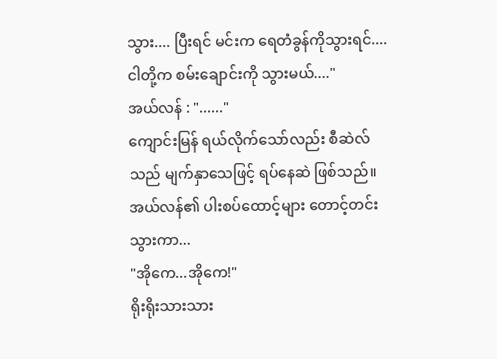သွား.... ပြီးရင် မင်းက ရေတံခွန်ကိုသွားရင်....ငါတို့က စမ်းချောင်းကို သွားမယ်...."
အယ်လန် : "......"
ကျောင်းမြန် ရယ်လိုက်သော်လည်း စီဆဲလ်သည် မျက်နှာသေဖြင့် ရပ်နေဆဲ ဖြစ်သည်။
အယ်လန်၏ ပါးစပ်ထောင့်များ တောင့်တင်းသွားကာ...
"အိုကေ...အိုကေ!"
ရိုးရိုးသားသား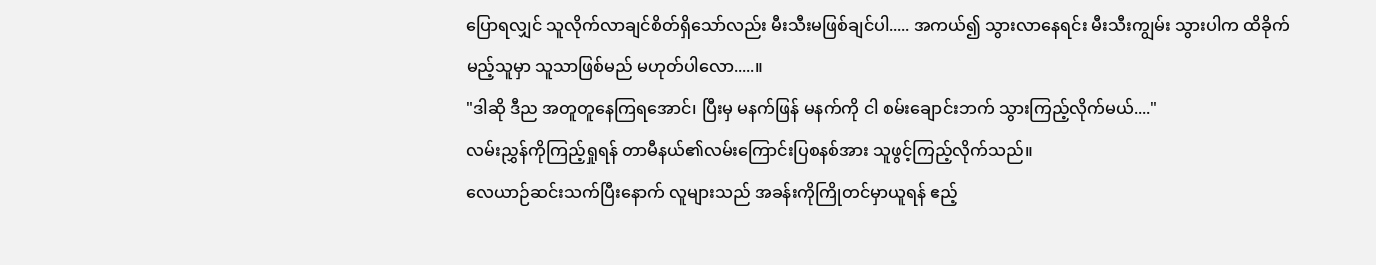ပြောရလျှင် သူလိုက်လာချင်စိတ်ရှိသော်လည်း မီးသီးမဖြစ်ချင်ပါ..... အကယ်၍ သွားလာနေရင်း မီးသီးကျွမ်း သွားပါက ထိခိုက်မည့်သူမှာ သူသာဖြစ်မည် မဟုတ်ပါလော.....။
"ဒါဆို ဒီည အတူတူနေကြရအောင်၊ ပြီးမှ မနက်ဖြန် မနက်ကို ငါ စမ်းချောင်းဘက် သွားကြည့်လိုက်မယ်...."
လမ်းညွှန်ကိုကြည့်ရှုရန် တာမီနယ်၏လမ်းကြောင်းပြစနစ်အား သူဖွင့်ကြည့်လိုက်သည်။
လေယာဉ်ဆင်းသက်ပြီးနောက် လူများသည် အခန်းကိုကြိုတင်မှာယူရန် ဧည့်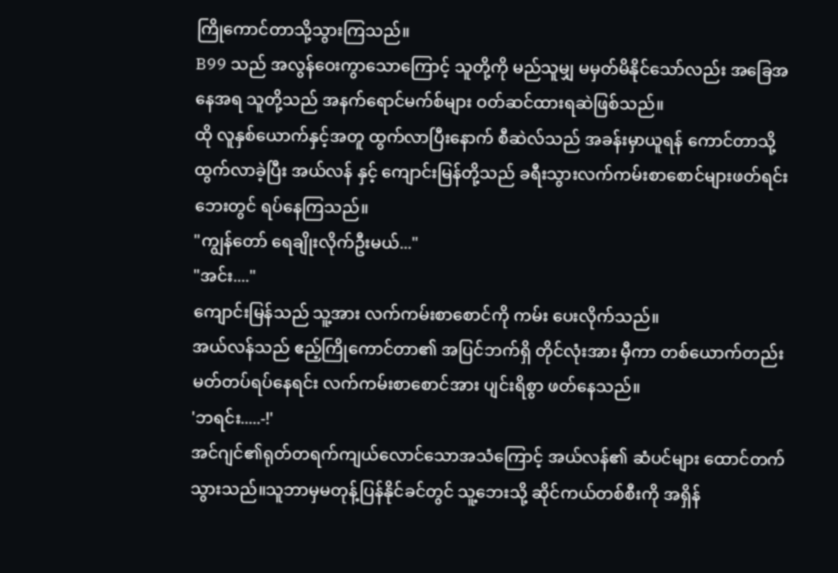ကြိုကောင်တာသို့သွားကြသည်။
B99 သည် အလွန်ဝေးကွာသောကြောင့် သူတို့ကို မည်သူမျှ မမှတ်မိနိုင်သော်လည်း အခြေအနေအရ သူတို့သည် အနက်ရောင်မက်စ်များ ဝတ်ဆင်ထားရဆဲဖြစ်သည်။
ထို လူနှစ်ယောက်နှင့်အတူ ထွက်လာပြီးနောက် စီဆဲလ်သည် အခန်းမှာယူရန် ကောင်တာသို့ ထွက်လာခဲ့ပြီး အယ်လန် နှင့် ကျောင်းမြန်တို့သည် ခရီးသွားလက်ကမ်းစာစောင်များဖတ်ရင်း ဘေးတွင် ရပ်နေကြသည်။
"ကျွန်တော် ရေချိုးလိုက်ဦးမယ်..."
"အင်း...."
ကျောင်းမြန်သည် သူ့အား လက်ကမ်းစာစောင်ကို ကမ်း ပေးလိုက်သည်။
အယ်လန်သည် ဧည့်ကြိုကောင်တာ၏ အပြင်ဘက်ရှိ တိုင်လုံးအား မှီကာ တစ်ယောက်တည်း မတ်တပ်ရပ်နေရင်း လက်ကမ်းစာစောင်အား ပျင်းရိစွာ ဖတ်နေသည်။
'ဘရင်း.....-!'
အင်ဂျင်၏ရုတ်တရက်ကျယ်လောင်သောအသံကြောင့် အယ်လန်၏ ဆံပင်များ ထောင်တက်သွားသည်။သူဘာမှမတုန့်ပြန်နိုင်ခင်တွင် သူ့ဘေးသို့ ဆိုင်ကယ်တစ်စီးကို အရှိန်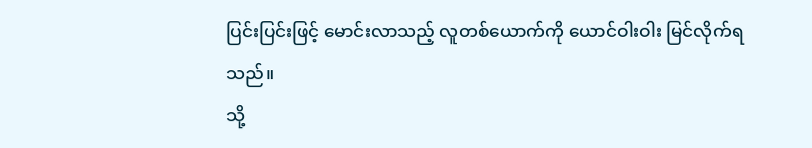ပြင်းပြင်းဖြင့် မောင်းလာသည့် လူတစ်ယောက်ကို ယောင်ဝါးဝါး မြင်လိုက်ရသည်။
သို့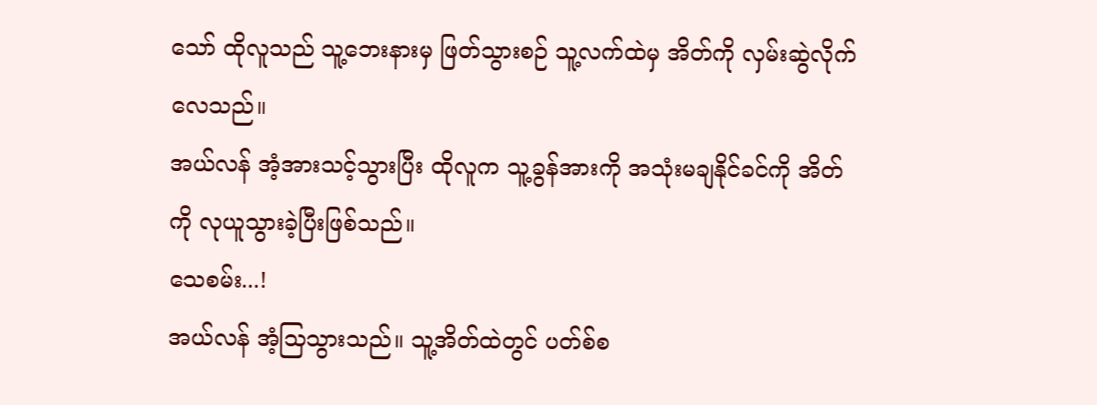သော် ထိုလူသည် သူ့ဘေးနားမှ ဖြတ်သွားစဉ် သူ့လက်ထဲမှ အိတ်ကို လှမ်းဆွဲလိုက်လေသည်။
အယ်လန် အံ့အားသင့်သွားပြီး ထိုလူက သူ့ခွန်အားကို အသုံးမချနိုင်ခင်ကို အိတ်ကို လုယူသွားခဲ့ပြီးဖြစ်သည်။
သေစမ်း...!
အယ်လန် အံ့သြသွားသည်။ သူ့အိတ်ထဲတွင် ပတ်စ်စ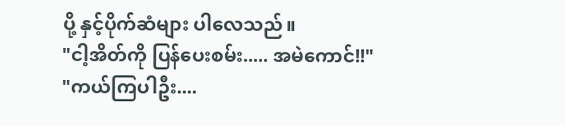ပို့ နှင့်ပိုက်ဆံများ ပါလေသည်။
"ငါ့အိတ်ကို ပြန်ပေးစမ်း..... အမဲကောင်!!"
"ကယ်ကြပါဦး....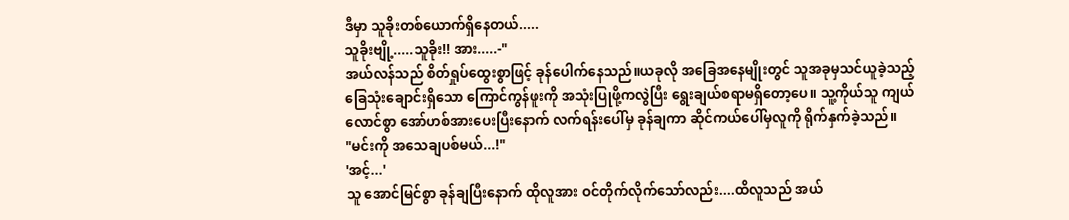ဒီမှာ သူခိုးတစ်ယောက်ရှိနေတယ်.....
သူခိုးဗျို့.....သူခိုး!! အား.....-"
အယ်လန်သည် စိတ်ရှုပ်ထွေးစွာဖြင့် ခုန်ပေါက်နေသည်။ယခုလို အခြေအနေမျိုးတွင် သူအခုမှသင်ယူခဲ့သည့် ခြေသုံးချောင်းရှိသော ကြောင်ကွန်ဖူးကို အသုံးပြုဖို့ကလွဲပြီး ရွေးချယ်စရာမရှိတော့ပေ။ သူ့ကိုယ်သူ ကျယ်လောင်စွာ အော်ဟစ်အားပေးပြီးနောက် လက်ရန်းပေါ်မှ ခုန်ချကာ ဆိုင်ကယ်ပေါ်မှလူကို ရိုက်နှက်ခဲ့သည်။
"မင်းကို အသေချပစ်မယ်...!"
'အင့်...'
သူ အောင်မြင်စွာ ခုန်ချပြီးနောက် ထိုလူအား ဝင်တိုက်လိုက်သော်လည်း....ထိလူသည် အယ်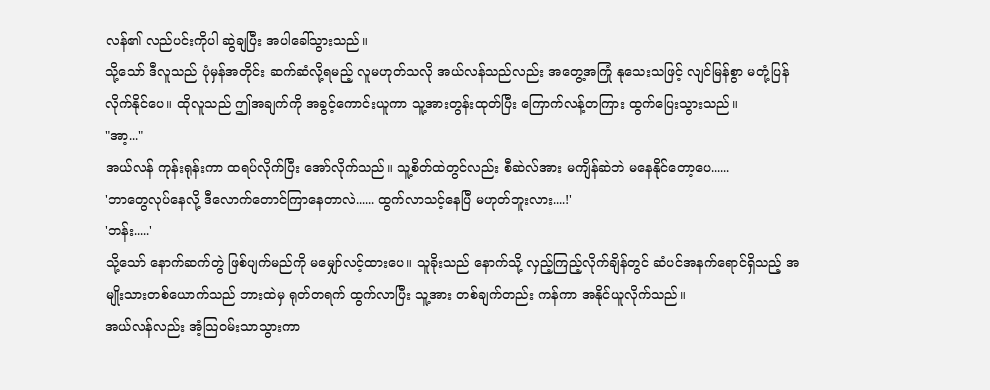လန်၏ လည်ပင်းကိုပါ ဆွဲချပြီး အပါခေါ်သွားသည်။
သို့သော် ဒီလူသည် ပုံမှန်အတိုင်း ဆက်ဆံလို့ရမည့် လူမဟုတ်သလို အယ်လန်သည်လည်း အတွေ့အကြုံ နုသေးသဖြင့် လျင်မြန်စွာ မတုံ့ပြန်လိုက်နိုင်ပေ။ ထိုလူသည် ဤအချက်ကို အခွင့်ကောင်းယူကာ သူ့အားတွန်းထုတ်ပြီး ကြောက်လန့်တကြား ထွက်ပြေးသွားသည်။
"အာ့..."
အယ်လန် ကုန်းရုန်းကာ ထရပ်လိုက်ပြီး အော်လိုက်သည်။ သူ့စိတ်ထဲတွင်လည်း စီဆဲလ်အား မကျိန်ဆဲဘဲ မနေနိုင်တော့ပေ......
'ဘာတွေလုပ်နေလို့ ဒီလောက်တောင်ကြာနေတာလဲ...... ထွက်လာသင့်နေပြီ မဟုတ်ဘူးလား....!'
'ဘန်း.....'
သို့သော် နောက်ဆက်တွဲ ဖြစ်ပျက်မည်ကို မမျှော်လင့်ထားပေ။ သူခိုးသည် နောက်သို့ လှည့်ကြည့်လိုက်ချိန်တွင် ဆံပင်အနက်ရောင်ရှိသည့် အမျိုးသားတစ်ယောက်သည် ဘားထဲမှ ရုတ်တရက် ထွက်လာပြီး သူ့အား တစ်ချက်တည်း ကန်ကာ အနိုင်ယူလိုက်သည်။
အယ်လန်လည်း အံ့သြဝမ်းသာသွားကာ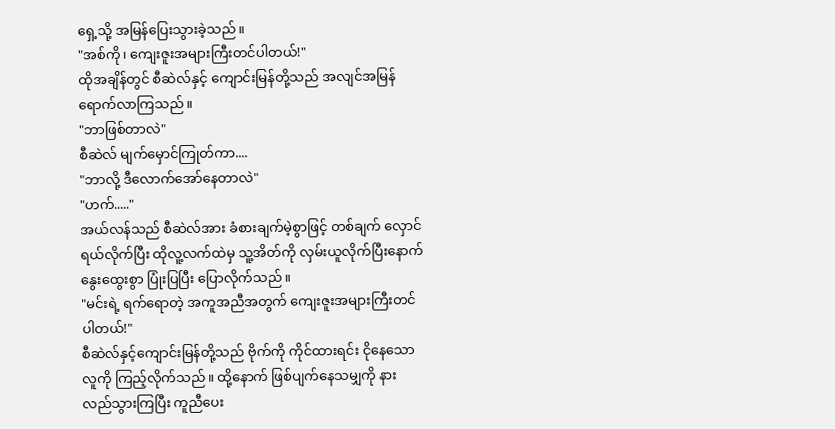ရှေ့သို့ အမြန်ပြေးသွားခဲ့သည်။
"အစ်ကို၊ ကျေးဇူးအများကြီးတင်ပါတယ်!"
ထိုအချိန်တွင် စီဆဲလ်နှင့် ကျောင်းမြန်တို့သည် အလျင်အမြန် ရောက်လာကြသည်။
"ဘာဖြစ်တာလဲ"
စီဆဲလ် မျက်မှောင်ကြုတ်ကာ....
"ဘာလို့ ဒီလောက်အော်နေတာလဲ"
"ဟက်....."
အယ်လန်သည် စီဆဲလ်အား ခံစားချက်မဲ့စွာဖြင့် တစ်ချက် လှောင်ရယ်လိုက်ပြီး ထိုလူ့လက်ထဲမှ သူ့အိတ်ကို လှမ်းယူလိုက်ပြီးနောက် နွေးထွေးစွာ ပြုံးပြပြီး ပြောလိုက်သည်။
"မင်းရဲ့ ရက်ရောတဲ့ အကူအညီအတွက် ကျေးဇူးအများကြီးတင်ပါတယ်!"
စီဆဲလ်နှင့်ကျောင်းမြန်တို့သည် ဗိုက်ကို ကိုင်ထားရင်း ငိုနေသောလူကို ကြည့်လိုက်သည်။ ထို့နောက် ဖြစ်ပျက်နေသမျှကို နားလည်သွားကြပြီး ကူညီပေး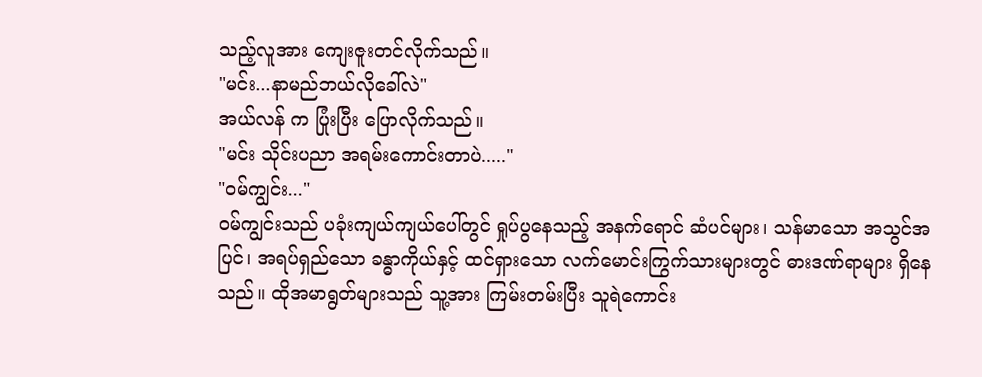သည့်လူအား ကျေးဇူးတင်လိုက်သည်။
"မင်း...နာမည်ဘယ်လိုခေါ်လဲ"
အယ်လန် က ပြုံးပြီး ပြောလိုက်သည်။
"မင်း သိုင်းပညာ အရမ်းကောင်းတာပဲ....."
"ဝမ်ကျွင်း..."
ဝမ်ကျွင်းသည် ပခုံးကျယ်ကျယ်ပေါ်တွင် ရှုပ်ပွနေသည့် အနက်ရောင် ဆံပင်များ၊ သန်မာသော အသွင်အပြင်၊ အရပ်ရှည်သော ခန္ဓာကိုယ်နှင့် ထင်ရှားသော လက်မောင်းကြွက်သားများတွင် ဓားဒဏ်ရာများ ရှိနေသည်။ ထိုအမာရွတ်များသည် သူ့အား ကြမ်းတမ်းပြီး သူရဲကောင်း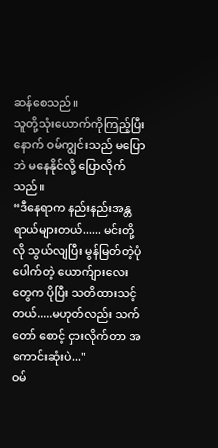ဆန်စေသည်။
သူတို့သုံးယောက်ကိုကြည့်ပြီးနောက် ဝမ်ကျွင်းသည် မပြောဘဲ မနေနိုင်လို့ ပြောလိုက်သည်။
“ဒီနေရာက နည်းနည်းအန္တရာယ်များတယ်...... မင်းတို့လို သွယ်လျပြီး မွန်မြတ်တဲ့ပုံပေါက်တဲ့ ယောက်ျားလေးတွေက ပိုပြီး သတိထားသင့်တယ်.....မဟုတ်လည်း သက်တော် စောင့် ငှားလိုက်တာ အကောင်းဆုံးပဲ..."
ဝမ်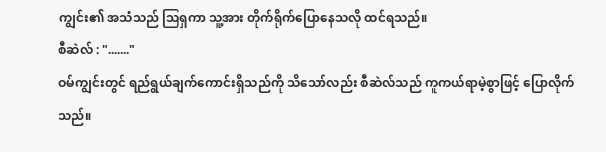ကျွင်း၏ အသံသည် ဩရှကာ သူ့အား တိုက်ရိုက်ပြောနေသလို ထင်ရသည်။
စီဆဲလ် : "......."
ဝမ်ကျွင်းတွင် ရည်ရွယ်ချက်ကောင်းရှိသည်ကို သိသော်လည်း စီဆဲလ်သည် ကူကယ်ရာမဲ့စွာဖြင့် ပြောလိုက်သည်။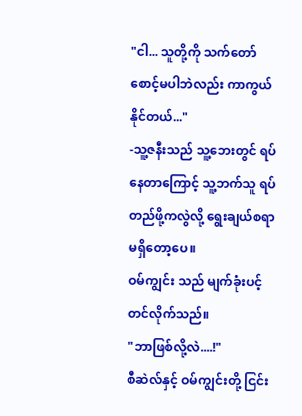"ငါ... သူတို့ကို သက်တော်စောင့်မပါဘဲလည်း ကာကွယ်နိုင်တယ်..."
-သူ့ဇနီးသည် သူ့ဘေးတွင် ရပ်နေတာကြောင့် သူ့ဘက်သူ ရပ်တည်ဖို့ကလွဲလို့ ရွေးချယ်စရာမရှိတော့ပေ။
ဝမ်ကျွင်း သည် မျက်ခုံးပင့်တင်လိုက်သည်။
"ဘာဖြစ်လို့လဲ....!"
စီဆဲလ်နှင့် ဝမ်ကျွင်းတို့ ငြင်း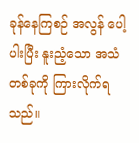ခုန်နေကြစဉ် အလွန် ပေါ့ပါးပြီး နူးညံ့သော အသံတစ်ခုကို ကြားလိုက်ရသည်။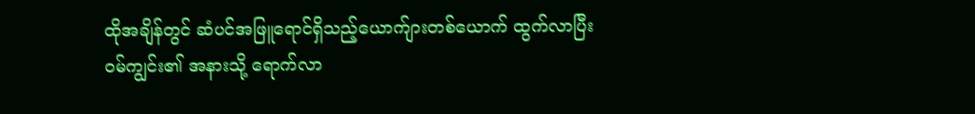ထိုအချိန်တွင် ဆံပင်အဖြူရောင်ရှိသည့်ယောက်ျားတစ်ယောက် ထွက်လာပြီး ဝမ်ကျွင်း၏ အနားသို့ ရောက်လာ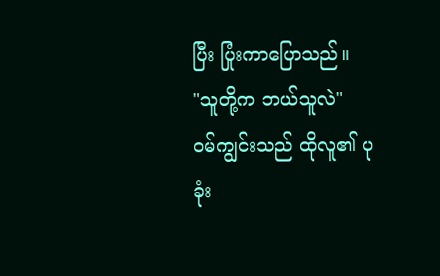ပြီး ပြုံးကာပြောသည်။
"သူတို့က ဘယ်သူလဲ"
ဝမ်ကျွင်းသည် ထိုလူ၏ ပုခုံး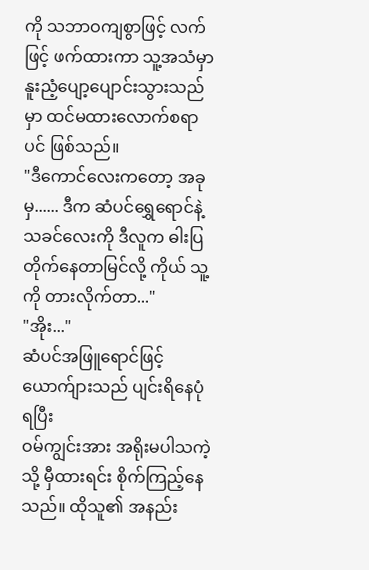ကို သဘာဝကျစွာဖြင့် လက်ဖြင့် ဖက်ထားကာ သူ့အသံမှာ နူးညံ့ပျော့ပျောင်းသွားသည်မှာ ထင်မထားလောက်စရာပင် ဖြစ်သည်။
"ဒီကောင်လေးကတော့ အခုမှ...... ဒီက ဆံပင်ရွှေရောင်နဲ့ သခင်လေးကို ဒီလူက ဓါးပြတိုက်နေတာမြင်လို့ ကိုယ် သူ့ကို တားလိုက်တာ..."
"အိုး..."
ဆံပင်အဖြူရောင်ဖြင့်ယောက်ျားသည် ပျင်းရိနေပုံရပြီး
ဝမ်ကျွင်းအား အရိုးမပါသကဲ့သို့ မှီထားရင်း စိုက်ကြည့်နေသည်။ ထိုသူ၏ အနည်း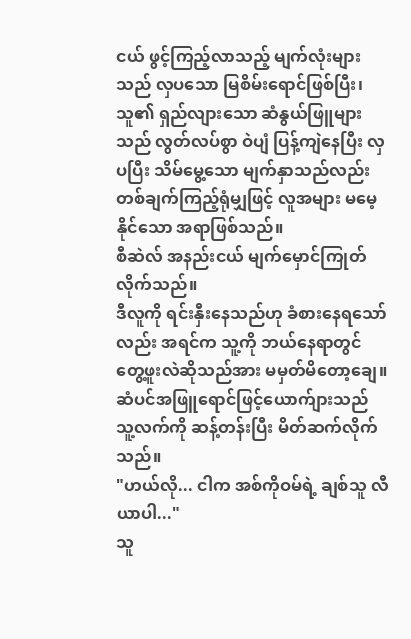ငယ် ဖွင့်ကြည့်လာသည့် မျက်လုံးများသည် လှပသော မြစိမ်းရောင်ဖြစ်ပြီး၊ သူ၏ ရှည်လျားသော ဆံနွယ်ဖြူများသည် လွတ်လပ်စွာ ဝဲပျံ ပြန့်ကျဲနေပြီး လှပပြီး သိမ်မွေ့သော မျက်နှာသည်လည်း တစ်ချက်ကြည့်ရုံမျှဖြင့် လူအများ မမေ့နိုင်သော အရာဖြစ်သည်။
စီဆဲလ် အနည်းငယ် မျက်မှောင်ကြုတ်လိုက်သည်။
ဒီလူကို ရင်းနှီးနေသည်ဟု ခံစားနေရသော်လည်း အရင်က သူ့ကို ဘယ်နေရာတွင် တွေ့ဖူးလဲဆိုသည်အား မမှတ်မိတော့ချေ။
ဆံပင်အဖြူရောင်ဖြင့်ယောက်ျားသည် သူ့လက်ကို ဆန့်တန်းပြီး မိတ်ဆက်လိုက်သည်။
"ဟယ်လို... ငါက အစ်ကိုဝမ်ရဲ့ ချစ်သူ လီယာပါ..."
သူ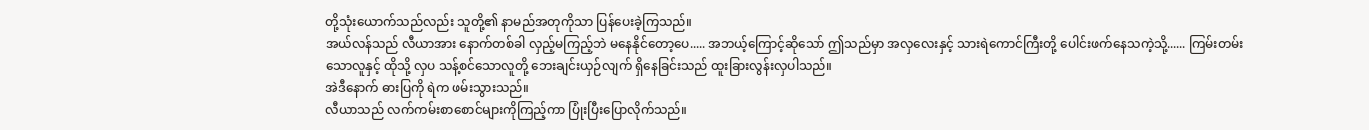တို့သုံးယောက်သည်လည်း သူတို့၏ နာမည်အတုကိုသာ ပြန်ပေးခဲ့ကြသည်။
အယ်လန်သည် လီယာအား နောက်တစ်ခါ လှည့်မကြည့်ဘဲ မနေနိုင်တော့ပေ..... အဘယ့်ကြောင့်ဆိုသော် ဤသည်မှာ အလှလေးနှင့် သားရဲကောင်ကြီးတို့ ပေါင်းဖက်နေသကဲ့သို့...... ကြမ်းတမ်းသောလူနှင့် ထိုသို့ လှပ သန့်စင်သောလူတို့ ဘေးချင်းယှဉ်လျက် ရှိနေခြင်းသည် ထူးခြားလွန်းလှပါသည်။
အဲဒီနောက် ဓားပြကို ရဲက ဖမ်းသွားသည်။
လီယာသည် လက်ကမ်းစာစောင်များကိုကြည့်ကာ ပြုံးပြီးပြောလိုက်သည်။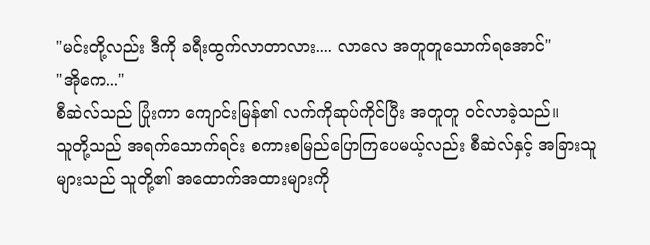"မင်းတို့လည်း ဒီကို ခရီးထွက်လာတာလား.... လာလေ အတူတူသောက်ရအောင်"
"အိုကေ..."
စီဆဲလ်သည် ပြုံးကာ ကျောင်းမြန်၏ လက်ကိုဆုပ်ကိုင်ပြီး အတူတူ ဝင်လာခဲ့သည်။
သူတို့သည် အရက်သောက်ရင်း စကားစမြည်ပြောကြပေမယ့်လည်း စီဆဲလ်နှင့် အခြားသူများသည် သူတို့၏ အထောက်အထားများကို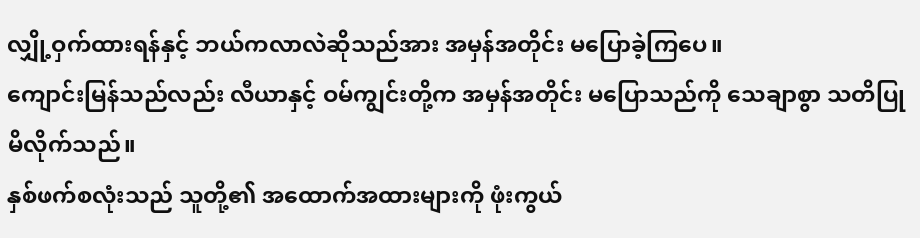လျှို့ဝှက်ထားရန်နှင့် ဘယ်ကလာလဲဆိုသည်အား အမှန်အတိုင်း မပြောခဲ့ကြပေ။
ကျောင်းမြန်သည်လည်း လီယာနှင့် ဝမ်ကျွင်းတို့က အမှန်အတိုင်း မပြောသည်ကို သေချာစွာ သတိပြုမိလိုက်သည်။
နှစ်ဖက်စလုံးသည် သူတို့၏ အထောက်အထားများကို ဖုံးကွယ်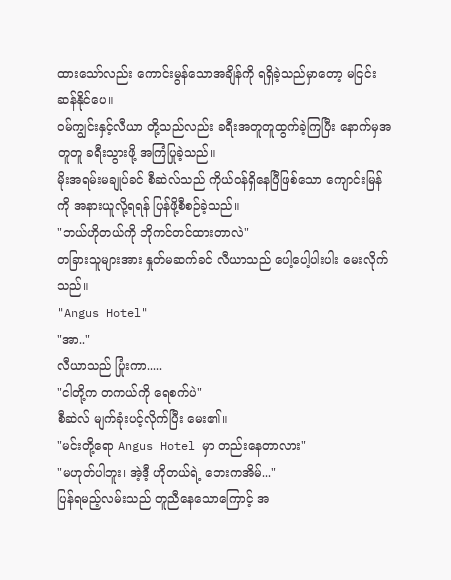ထားသော်လည်း ကောင်းမွန်သောအချိန်ကို ရရှိခဲ့သည်မှာတော့ မငြင်းဆန်နိုင်ပေ။
ဝမ်ကျွင်းနှင့်လီယာ တို့သည်လည်း ခရီးအတူတူထွက်ခဲ့ကြပြီး နောက်မှအတူတူ ခရီးသွားဖို့ အကြံပြုခဲ့သည်။
မိုးအရမ်းမချုပ်ခင် စီဆဲလ်သည် ကိုယ်ဝန်ရှိနေပြီဖြစ်သော ကျောင်းမြန်ကို အနားယူလို့ရရန် ပြန်ဖို့စီစဉ်ခဲ့သည်။
"ဘယ်ဟိုတယ်ကို ဘိုကင်တင်ထားတာလဲ"
တခြားသူများအား နှုတ်မဆက်ခင် လီယာသည် ပေါ့ပေါ့ပါးပါး မေးလိုက်သည်။
"Angus Hotel"
"အာ.."
လီယာသည် ပြုံးကာ.....
"ငါတို့က တကယ်ကို ရေစက်ပဲ"
စီဆဲလ် မျက်ခုံးပင့်လိုက်ပြီး မေး၏။
"မင်းတို့ရော Angus Hotel မှာ တည်းနေတာလား"
"မဟုတ်ပါဘူး၊ အဲ့ဒီ့ ဟိုတယ်ရဲ့ ဘေးကအိမ်..."
ပြန်ရမည့်လမ်းသည် တူညီနေသောကြောင့် အ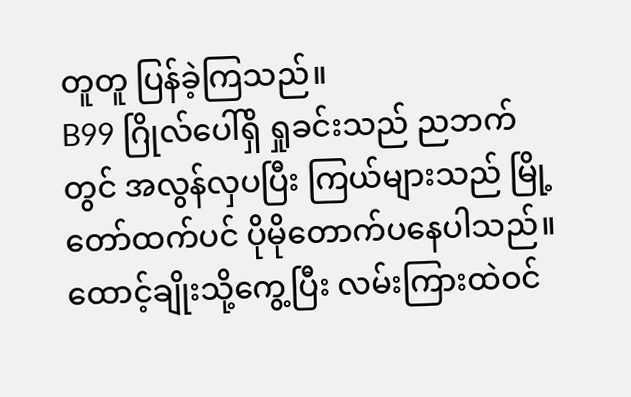တူတူ ပြန်ခဲ့ကြသည်။
B99 ဂြိုလ်ပေါ်ရှိ ရှုခင်းသည် ညဘက်တွင် အလွန်လှပပြီး ကြယ်များသည် မြို့တော်ထက်ပင် ပိုမိုတောက်ပနေပါသည်။
ထောင့်ချိုးသို့ကွေ့ပြီး လမ်းကြားထဲဝင်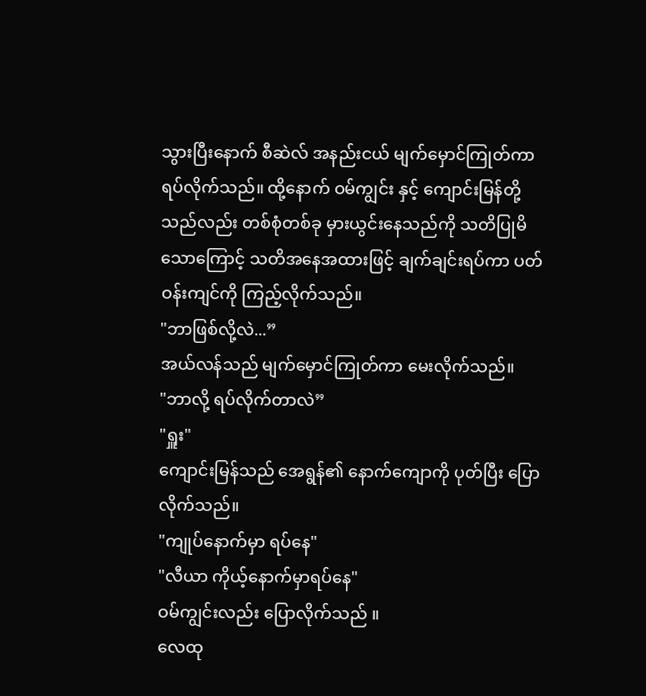သွားပြီးနောက် စီဆဲလ် အနည်းငယ် မျက်မှောင်ကြုတ်ကာ ရပ်လိုက်သည်။ ထို့နောက် ဝမ်ကျွင်း နှင့် ကျောင်းမြန်တို့သည်လည်း တစ်စုံတစ်ခု မှားယွင်းနေသည်ကို သတိပြုမိသောကြောင့် သတိအနေအထားဖြင့် ချက်ချင်းရပ်ကာ ပတ်ဝန်းကျင်ကို ကြည့်လိုက်သည်။
"ဘာဖြစ်လို့လဲ...”
အယ်လန်သည် မျက်မှောင်ကြုတ်ကာ မေးလိုက်သည်။
"ဘာလို့ ရပ်လိုက်တာလဲ”
"ရှူး"
ကျောင်းမြန်သည် အေရွန်၏ နောက်ကျောကို ပုတ်ပြီး ပြောလိုက်သည်။
"ကျုပ်နောက်မှာ ရပ်နေ"
"လီယာ ကိုယ့်နောက်မှာရပ်နေ"
ဝမ်ကျွင်းလည်း ပြောလိုက်သည် ။
လေထု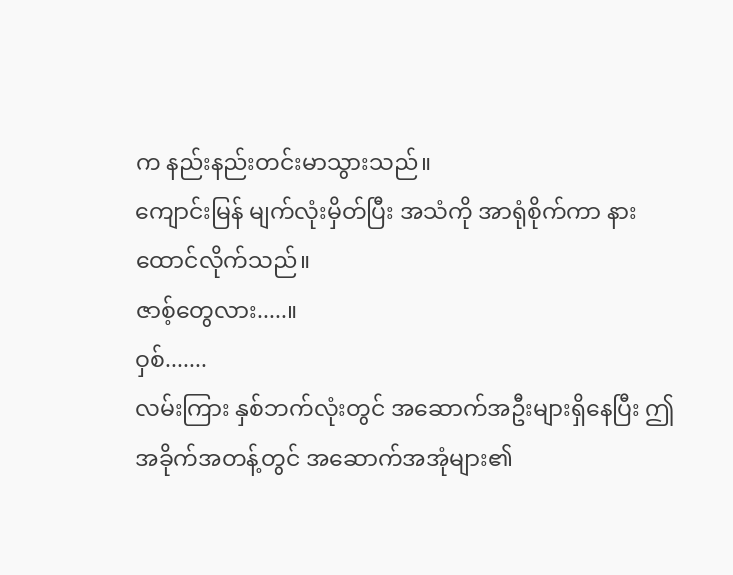က နည်းနည်းတင်းမာသွားသည်။
ကျောင်းမြန် မျက်လုံးမှိတ်ပြီး အသံကို အာရုံစိုက်ကာ နားထောင်လိုက်သည်။
ဇာစ့်တွေလား.....။
ဝှစ်.......
လမ်းကြား နှစ်ဘက်လုံးတွင် အဆောက်အဦးများရှိနေပြီး ဤအခိုက်အတန့်တွင် အဆောက်အအုံများ၏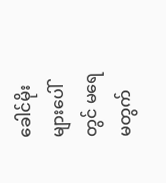ခေါင်မိုးများပေါ်တွင် မရေမတွက်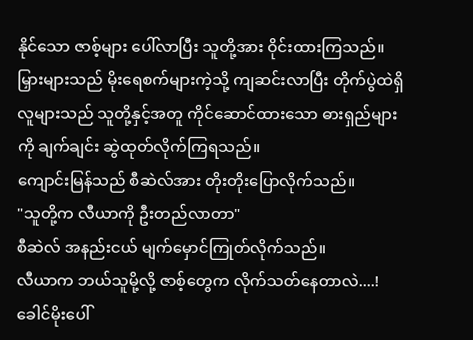နိုင်သော ဇာစ့်များ ပေါ်လာပြီး သူတို့အား ဝိုင်းထားကြသည်။
မြှားများသည် မိုးရေစက်များကဲ့သို့ ကျဆင်းလာပြီး တိုက်ပွဲထဲရှိ လူများသည် သူတို့နှင့်အတူ ကိုင်ဆောင်ထားသော ဓားရှည်များကို ချက်ချင်း ဆွဲထုတ်လိုက်ကြရသည်။
ကျောင်းမြန်သည် စီဆဲလ်အား တိုးတိုးပြောလိုက်သည်။
"သူတို့က လီယာကို ဦးတည်လာတာ"
စီဆဲလ် အနည်းငယ် မျက်မှောင်ကြုတ်လိုက်သည်။
လီယာက ဘယ်သူမို့လို့ ဇာစ့်တွေက လိုက်သတ်နေတာလဲ....! ခေါင်မိုးပေါ်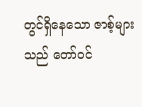တွင်ရှိနေသော ဇာစ့်များသည် တော်ဝင်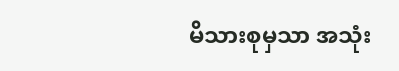မိသားစုမှသာ အသုံး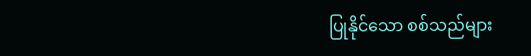ပြုနိုင်သော စစ်သည်များ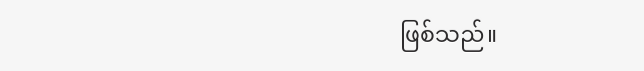ဖြစ်သည်။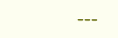---